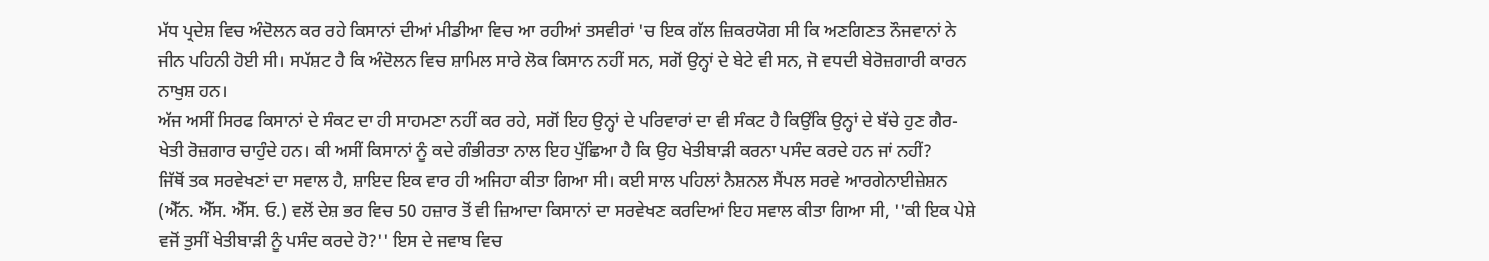ਮੱਧ ਪ੍ਰਦੇਸ਼ ਵਿਚ ਅੰਦੋਲਨ ਕਰ ਰਹੇ ਕਿਸਾਨਾਂ ਦੀਆਂ ਮੀਡੀਆ ਵਿਚ ਆ ਰਹੀਆਂ ਤਸਵੀਰਾਂ 'ਚ ਇਕ ਗੱਲ ਜ਼ਿਕਰਯੋਗ ਸੀ ਕਿ ਅਣਗਿਣਤ ਨੌਜਵਾਨਾਂ ਨੇ ਜੀਨ ਪਹਿਨੀ ਹੋਈ ਸੀ। ਸਪੱਸ਼ਟ ਹੈ ਕਿ ਅੰਦੋਲਨ ਵਿਚ ਸ਼ਾਮਿਲ ਸਾਰੇ ਲੋਕ ਕਿਸਾਨ ਨਹੀਂ ਸਨ, ਸਗੋਂ ਉਨ੍ਹਾਂ ਦੇ ਬੇਟੇ ਵੀ ਸਨ, ਜੋ ਵਧਦੀ ਬੇਰੋਜ਼ਗਾਰੀ ਕਾਰਨ ਨਾਖੁਸ਼ ਹਨ।
ਅੱਜ ਅਸੀਂ ਸਿਰਫ ਕਿਸਾਨਾਂ ਦੇ ਸੰਕਟ ਦਾ ਹੀ ਸਾਹਮਣਾ ਨਹੀਂ ਕਰ ਰਹੇ, ਸਗੋਂ ਇਹ ਉਨ੍ਹਾਂ ਦੇ ਪਰਿਵਾਰਾਂ ਦਾ ਵੀ ਸੰਕਟ ਹੈ ਕਿਉਂਕਿ ਉਨ੍ਹਾਂ ਦੇ ਬੱਚੇ ਹੁਣ ਗੈਰ-ਖੇਤੀ ਰੋਜ਼ਗਾਰ ਚਾਹੁੰਦੇ ਹਨ। ਕੀ ਅਸੀਂ ਕਿਸਾਨਾਂ ਨੂੰ ਕਦੇ ਗੰਭੀਰਤਾ ਨਾਲ ਇਹ ਪੁੱਛਿਆ ਹੈ ਕਿ ਉਹ ਖੇਤੀਬਾੜੀ ਕਰਨਾ ਪਸੰਦ ਕਰਦੇ ਹਨ ਜਾਂ ਨਹੀਂ?
ਜਿੱਥੋਂ ਤਕ ਸਰਵੇਖਣਾਂ ਦਾ ਸਵਾਲ ਹੈ, ਸ਼ਾਇਦ ਇਕ ਵਾਰ ਹੀ ਅਜਿਹਾ ਕੀਤਾ ਗਿਆ ਸੀ। ਕਈ ਸਾਲ ਪਹਿਲਾਂ ਨੈਸ਼ਨਲ ਸੈਂਪਲ ਸਰਵੇ ਆਰਗੇਨਾਈਜ਼ੇਸ਼ਨ (ਐੱਨ. ਐੱਸ. ਐੱਸ. ਓ.) ਵਲੋਂ ਦੇਸ਼ ਭਰ ਵਿਚ 50 ਹਜ਼ਾਰ ਤੋਂ ਵੀ ਜ਼ਿਆਦਾ ਕਿਸਾਨਾਂ ਦਾ ਸਰਵੇਖਣ ਕਰਦਿਆਂ ਇਹ ਸਵਾਲ ਕੀਤਾ ਗਿਆ ਸੀ, ''ਕੀ ਇਕ ਪੇਸ਼ੇ ਵਜੋਂ ਤੁਸੀਂ ਖੇਤੀਬਾੜੀ ਨੂੰ ਪਸੰਦ ਕਰਦੇ ਹੋ?'' ਇਸ ਦੇ ਜਵਾਬ ਵਿਚ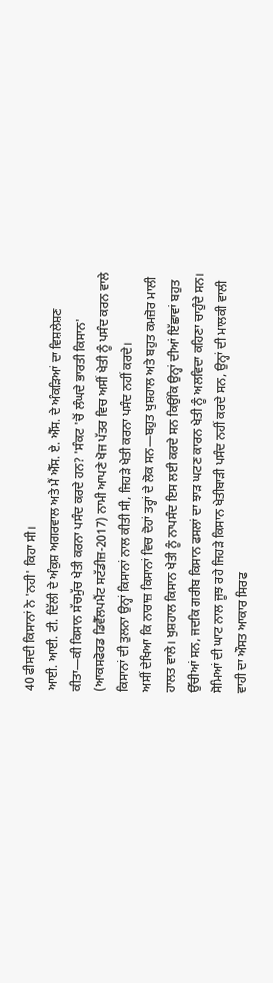40 ਫੀਸਦੀ ਕਿਸਾਨਾਂ ਨੇ 'ਨਹੀ' ਕਿਹਾ ਸੀ।
ਆਈ. ਆਈ. ਟੀ. ਦਿੱਲੀ ਦੇ ਅੰਕੁਸ਼ ਅਗਰਵਾਲ ਅਤੇ ਮੈਂ ਐੱਸ. ਏ. ਐੱਸ. ਦੇ ਅੰਕੜਿਆਂ ਦਾ ਵਿਸ਼ਲੇਸ਼ਣ ਕੀਤਾ—ਕੀ ਕਿਸਾਨ ਸੱਚਮੁੱਚ ਖੇਤੀ ਕਰਨਾ ਪਸੰਦ ਕਰਦੇ ਹਨ? 'ਸੰਕਟ 'ਚੋਂ ਲੰਘਦੇ ਭਾਰਤੀ ਕਿਸਾਨ' (ਆਕਸਫੋਰਡ ਡਿਵੈੱਲਪਮੈਂਟ ਸਟੱਡੀਜ਼-2017) ਨਾਮੀ ਆਪਣੇ ਖੋਜ ਪੱਤਰ ਵਿਚ ਅਸੀਂ ਖੇਤੀ ਨੂੰ ਪਸੰਦ ਕਰਨ ਵਾਲੇ ਕਿਸਾਨਾਂ ਦੀ ਤੁਲਨਾ ਉਨ੍ਹਾਂ ਕਿਸਾਨਾਂ ਨਾਲ ਕੀਤੀ ਸੀ, ਜਿਹੜੇ ਖੇਤੀ ਕਰਨਾ ਪਸੰਦ ਨਹੀਂ ਕਰਦੇ।
ਅਸੀਂ ਦੇਖਿਆ ਕਿ ਨਾਰਾਜ਼ ਕਿਸਾਨਾਂ ਵਿਚ ਦੋਹਾਂ ਤਰ੍ਹਾਂ ਦੇ ਲੋਕ ਸਨ—ਬਹੁਤ ਖੁਸ਼ਹਾਲ ਅਤੇ ਬਹੁਤ ਕਮਜ਼ੋਰ ਮਾਲੀ ਹਾਲਤ ਵਾਲੇ। ਖੁਸ਼ਹਾਲ ਕਿਸਾਨ ਖੇਤੀ ਨੂੰ ਨਾਪਸੰਦ ਇਸ ਲਈ ਕਰਦੇ ਸਨ ਕਿਉਂਕਿ ਉਨ੍ਹਾਂ ਦੀਆਂ ਇੱਛਾਵਾਂ ਬਹੁਤ ਉੱਚੀਆਂ ਸਨ, ਜਦਕਿ ਗਰੀਬ ਕਿਸਾਨ ਫਸਲਾਂ ਦਾ ਝਾੜ ਘਟਣ ਕਾਰਨ ਖੇਤੀ ਨੂੰ ਅਲਵਿਦਾ ਕਹਿਣਾ ਚਾਹੁੰਦੇ ਸਨ।
ਸੋਮਿਆਂ ਦੀ ਘਾਟ ਨਾਲ ਜੂਝ ਰਹੇ ਜਿਹੜੇ ਕਿਸਾਨ ਖੇਤੀਬਾੜੀ ਪਸੰਦ ਨਹੀਂ ਕਰਦੇ ਸਨ, ਉਨ੍ਹਾਂ ਦੀ ਮਾਲਕੀ ਵਾਲੀ ਵਾਹੀ ਦਾ ਔਸਤ ਆਕਾਰ ਸਿਰਫ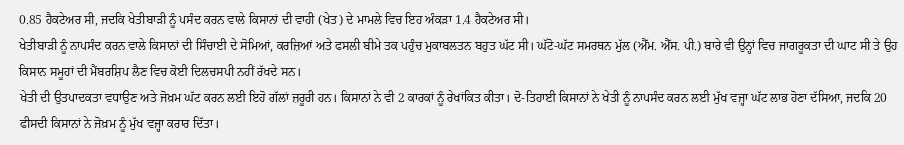0.85 ਹੈਕਟੇਅਰ ਸੀ, ਜਦਕਿ ਖੇਤੀਬਾੜੀ ਨੂੰ ਪਸੰਦ ਕਰਨ ਵਾਲੇ ਕਿਸਾਨਾਂ ਦੀ ਵਾਹੀ (ਖੇਤ) ਦੇ ਮਾਮਲੇ ਵਿਚ ਇਹ ਅੰਕੜਾ 1.4 ਹੈਕਟੇਅਰ ਸੀ।
ਖੇਤੀਬਾੜੀ ਨੂੰ ਨਾਪਸੰਦ ਕਰਨ ਵਾਲੇ ਕਿਸਾਨਾਂ ਦੀ ਸਿੰਚਾਈ ਦੇ ਸੋਮਿਆਂ, ਕਰਜ਼ਿਆਂ ਅਤੇ ਫਸਲੀ ਬੀਮੇ ਤਕ ਪਹੁੰਚ ਮੁਕਾਬਲਤਨ ਬਹੁਤ ਘੱਟ ਸੀ। ਘੱਟੋ-ਘੱਟ ਸਮਰਥਨ ਮੁੱਲ (ਐੱਮ. ਐੱਸ. ਪੀ.) ਬਾਰੇ ਵੀ ਉਨ੍ਹਾਂ ਵਿਚ ਜਾਗਰੂਕਤਾ ਦੀ ਘਾਟ ਸੀ ਤੇ ਉਹ ਕਿਸਾਨ ਸਮੂਹਾਂ ਦੀ ਮੈਂਬਰਸ਼ਿਪ ਲੈਣ ਵਿਚ ਕੋਈ ਦਿਲਚਸਪੀ ਨਹੀਂ ਰੱਖਦੇ ਸਨ।
ਖੇਤੀ ਦੀ ਉਤਪਾਦਕਤਾ ਵਧਾਉਣ ਅਤੇ ਜੋਖ਼ਮ ਘੱਟ ਕਰਨ ਲਈ ਇਹੋ ਗੱਲਾਂ ਜ਼ਰੂਰੀ ਹਨ। ਕਿਸਾਨਾਂ ਨੇ ਵੀ 2 ਕਾਰਕਾਂ ਨੂੰ ਰੇਖਾਂਕਿਤ ਕੀਤਾ। ਦੋ-ਤਿਹਾਈ ਕਿਸਾਨਾਂ ਨੇ ਖੇਤੀ ਨੂੰ ਨਾਪਸੰਦ ਕਰਨ ਲਈ ਮੁੱਖ ਵਜ੍ਹਾ ਘੱਟ ਲਾਭ ਹੋਣਾ ਦੱਸਿਆ, ਜਦਕਿ 20 ਫੀਸਦੀ ਕਿਸਾਨਾਂ ਨੇ ਜੋਖ਼ਮ ਨੂੰ ਮੁੱਖ ਵਜ੍ਹਾ ਕਰਾਰ ਦਿੱਤਾ।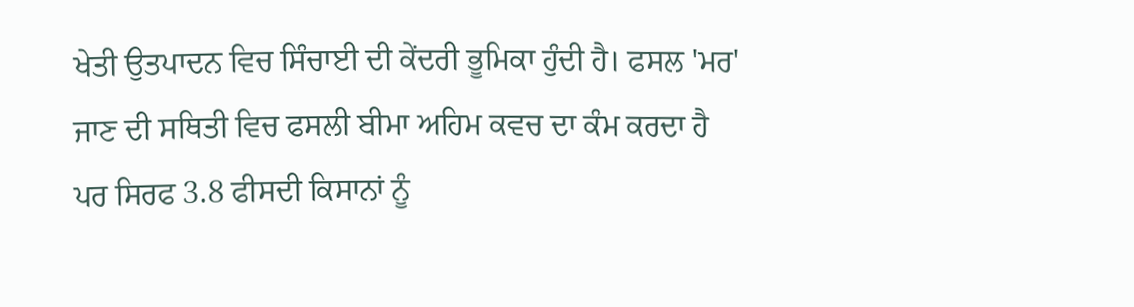ਖੇਤੀ ਉਤਪਾਦਨ ਵਿਚ ਸਿੰਚਾਈ ਦੀ ਕੇਂਦਰੀ ਭੂਮਿਕਾ ਹੁੰਦੀ ਹੈ। ਫਸਲ 'ਮਰ' ਜਾਣ ਦੀ ਸਥਿਤੀ ਵਿਚ ਫਸਲੀ ਬੀਮਾ ਅਹਿਮ ਕਵਚ ਦਾ ਕੰਮ ਕਰਦਾ ਹੈ ਪਰ ਸਿਰਫ 3.8 ਫੀਸਦੀ ਕਿਸਾਨਾਂ ਨੂੰ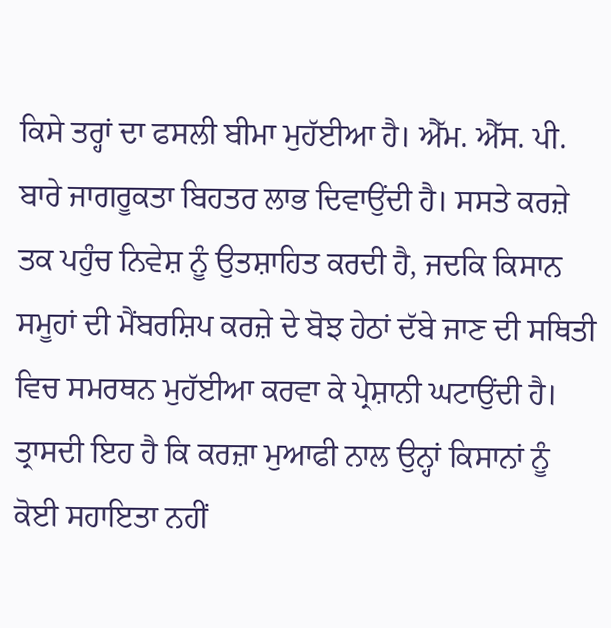ਕਿਸੇ ਤਰ੍ਹਾਂ ਦਾ ਫਸਲੀ ਬੀਮਾ ਮੁਹੱਈਆ ਹੈ। ਐੱਮ. ਐੱਸ. ਪੀ. ਬਾਰੇ ਜਾਗਰੂਕਤਾ ਬਿਹਤਰ ਲਾਭ ਦਿਵਾਉਂਦੀ ਹੈ। ਸਸਤੇ ਕਰਜ਼ੇ ਤਕ ਪਹੁੰਚ ਨਿਵੇਸ਼ ਨੂੰ ਉਤਸ਼ਾਹਿਤ ਕਰਦੀ ਹੈ, ਜਦਕਿ ਕਿਸਾਨ ਸਮੂਹਾਂ ਦੀ ਮੈਂਬਰਸ਼ਿਪ ਕਰਜ਼ੇ ਦੇ ਬੋਝ ਹੇਠਾਂ ਦੱਬੇ ਜਾਣ ਦੀ ਸਥਿਤੀ ਵਿਚ ਸਮਰਥਨ ਮੁਹੱਈਆ ਕਰਵਾ ਕੇ ਪ੍ਰੇਸ਼ਾਨੀ ਘਟਾਉਂਦੀ ਹੈ।
ਤ੍ਰਾਸਦੀ ਇਹ ਹੈ ਕਿ ਕਰਜ਼ਾ ਮੁਆਫੀ ਨਾਲ ਉਨ੍ਹਾਂ ਕਿਸਾਨਾਂ ਨੂੰ ਕੋਈ ਸਹਾਇਤਾ ਨਹੀਂ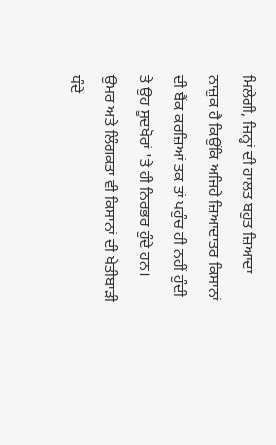ਮਿਲੇਗੀ, ਜਿਨ੍ਹਾਂ ਦੀ ਹਾਲਤ ਬਹੁਤ ਜ਼ਿਆਦਾ ਨਾਜ਼ੁਕ ਹੈ ਕਿਉਂਕਿ ਅਜਿਹੇ ਜ਼ਿਆਦਾਤਰ ਕਿਸਾਨਾਂ ਦੀ ਬੈਂਕ ਕਰਜ਼ਿਆਂ ਤਕ ਤਾਂ ਪਹੁੰਚ ਹੀ ਨਹੀਂ ਹੁੰਦੀ ਤੇ ਉਹ ਸੂਦਖੋਰਾਂ 'ਤੇ ਹੀ ਨਿਰਭਰ ਹੁੰਦੇ ਹਨ।
ਉਮਰ ਅਤੇ ਲਿੰਗਕਤਾ ਵੀ ਕਿਸਾਨਾਂ ਦੀ ਖੇਤੀਬਾੜੀ ਧੰਦੇ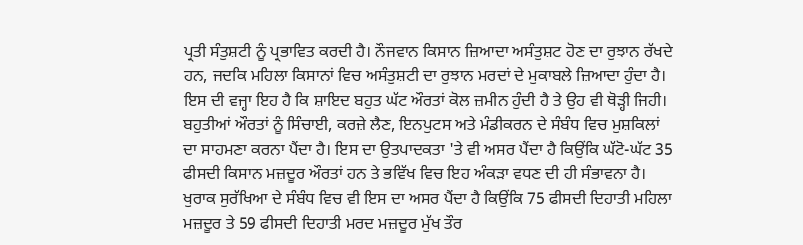ਪ੍ਰਤੀ ਸੰਤੁਸ਼ਟੀ ਨੂੰ ਪ੍ਰਭਾਵਿਤ ਕਰਦੀ ਹੈ। ਨੌਜਵਾਨ ਕਿਸਾਨ ਜ਼ਿਆਦਾ ਅਸੰਤੁਸ਼ਟ ਹੋਣ ਦਾ ਰੁਝਾਨ ਰੱਖਦੇ ਹਨ, ਜਦਕਿ ਮਹਿਲਾ ਕਿਸਾਨਾਂ ਵਿਚ ਅਸੰਤੁਸ਼ਟੀ ਦਾ ਰੁਝਾਨ ਮਰਦਾਂ ਦੇ ਮੁਕਾਬਲੇ ਜ਼ਿਆਦਾ ਹੁੰਦਾ ਹੈ। ਇਸ ਦੀ ਵਜ੍ਹਾ ਇਹ ਹੈ ਕਿ ਸ਼ਾਇਦ ਬਹੁਤ ਘੱਟ ਔਰਤਾਂ ਕੋਲ ਜ਼ਮੀਨ ਹੁੰਦੀ ਹੈ ਤੇ ਉਹ ਵੀ ਥੋੜ੍ਹੀ ਜਿਹੀ।
ਬਹੁਤੀਆਂ ਔਰਤਾਂ ਨੂੰ ਸਿੰਚਾਈ, ਕਰਜ਼ੇ ਲੈਣ, ਇਨਪੁਟਸ ਅਤੇ ਮੰਡੀਕਰਨ ਦੇ ਸੰਬੰਧ ਵਿਚ ਮੁਸ਼ਕਿਲਾਂ ਦਾ ਸਾਹਮਣਾ ਕਰਨਾ ਪੈਂਦਾ ਹੈ। ਇਸ ਦਾ ਉਤਪਾਦਕਤਾ 'ਤੇ ਵੀ ਅਸਰ ਪੈਂਦਾ ਹੈ ਕਿਉਂਕਿ ਘੱਟੋ-ਘੱਟ 35 ਫੀਸਦੀ ਕਿਸਾਨ ਮਜ਼ਦੂਰ ਔਰਤਾਂ ਹਨ ਤੇ ਭਵਿੱਖ ਵਿਚ ਇਹ ਅੰਕੜਾ ਵਧਣ ਦੀ ਹੀ ਸੰਭਾਵਨਾ ਹੈ।
ਖੁਰਾਕ ਸੁਰੱਖਿਆ ਦੇ ਸੰਬੰਧ ਵਿਚ ਵੀ ਇਸ ਦਾ ਅਸਰ ਪੈਂਦਾ ਹੈ ਕਿਉਂਕਿ 75 ਫੀਸਦੀ ਦਿਹਾਤੀ ਮਹਿਲਾ ਮਜ਼ਦੂਰ ਤੇ 59 ਫੀਸਦੀ ਦਿਹਾਤੀ ਮਰਦ ਮਜ਼ਦੂਰ ਮੁੱਖ ਤੌਰ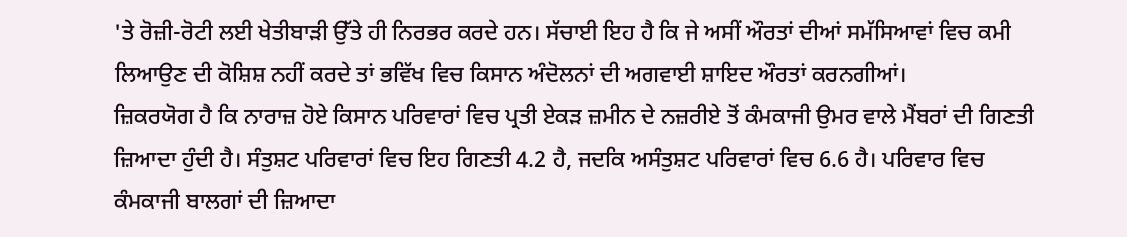'ਤੇ ਰੋਜ਼ੀ-ਰੋਟੀ ਲਈ ਖੇਤੀਬਾੜੀ ਉੱਤੇ ਹੀ ਨਿਰਭਰ ਕਰਦੇ ਹਨ। ਸੱਚਾਈ ਇਹ ਹੈ ਕਿ ਜੇ ਅਸੀਂ ਔਰਤਾਂ ਦੀਆਂ ਸਮੱਸਿਆਵਾਂ ਵਿਚ ਕਮੀ ਲਿਆਉਣ ਦੀ ਕੋਸ਼ਿਸ਼ ਨਹੀਂ ਕਰਦੇ ਤਾਂ ਭਵਿੱਖ ਵਿਚ ਕਿਸਾਨ ਅੰਦੋਲਨਾਂ ਦੀ ਅਗਵਾਈ ਸ਼ਾਇਦ ਔਰਤਾਂ ਕਰਨਗੀਆਂ।
ਜ਼ਿਕਰਯੋਗ ਹੈ ਕਿ ਨਾਰਾਜ਼ ਹੋਏ ਕਿਸਾਨ ਪਰਿਵਾਰਾਂ ਵਿਚ ਪ੍ਰਤੀ ਏਕੜ ਜ਼ਮੀਨ ਦੇ ਨਜ਼ਰੀਏ ਤੋਂ ਕੰਮਕਾਜੀ ਉਮਰ ਵਾਲੇ ਮੈਂਬਰਾਂ ਦੀ ਗਿਣਤੀ ਜ਼ਿਆਦਾ ਹੁੰਦੀ ਹੈ। ਸੰਤੁਸ਼ਟ ਪਰਿਵਾਰਾਂ ਵਿਚ ਇਹ ਗਿਣਤੀ 4.2 ਹੈ, ਜਦਕਿ ਅਸੰਤੁਸ਼ਟ ਪਰਿਵਾਰਾਂ ਵਿਚ 6.6 ਹੈ। ਪਰਿਵਾਰ ਵਿਚ ਕੰਮਕਾਜੀ ਬਾਲਗਾਂ ਦੀ ਜ਼ਿਆਦਾ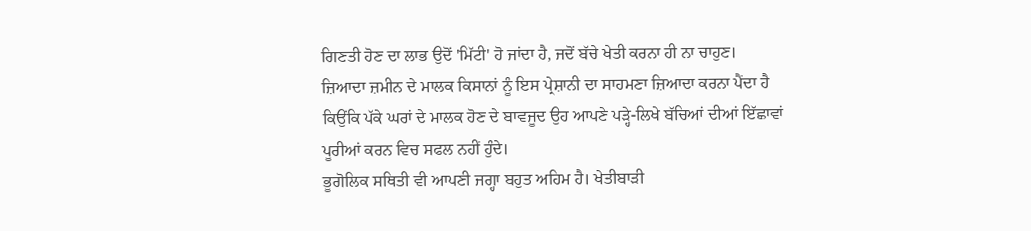ਗਿਣਤੀ ਹੋਣ ਦਾ ਲਾਭ ਉਦੋਂ 'ਮਿੱਟੀ' ਹੋ ਜਾਂਦਾ ਹੈ, ਜਦੋਂ ਬੱਚੇ ਖੇਤੀ ਕਰਨਾ ਹੀ ਨਾ ਚਾਹੁਣ।
ਜ਼ਿਆਦਾ ਜ਼ਮੀਨ ਦੇ ਮਾਲਕ ਕਿਸਾਨਾਂ ਨੂੰ ਇਸ ਪ੍ਰੇਸ਼ਾਨੀ ਦਾ ਸਾਹਮਣਾ ਜ਼ਿਆਦਾ ਕਰਨਾ ਪੈਂਦਾ ਹੈ ਕਿਉਂਕਿ ਪੱਕੇ ਘਰਾਂ ਦੇ ਮਾਲਕ ਹੋਣ ਦੇ ਬਾਵਜੂਦ ਉਹ ਆਪਣੇ ਪੜ੍ਹੇ-ਲਿਖੇ ਬੱਚਿਆਂ ਦੀਆਂ ਇੱਛਾਵਾਂ ਪੂਰੀਆਂ ਕਰਨ ਵਿਚ ਸਫਲ ਨਹੀਂ ਹੁੰਦੇ।
ਭੂਗੋਲਿਕ ਸਥਿਤੀ ਵੀ ਆਪਣੀ ਜਗ੍ਹਾ ਬਹੁਤ ਅਹਿਮ ਹੈ। ਖੇਤੀਬਾੜੀ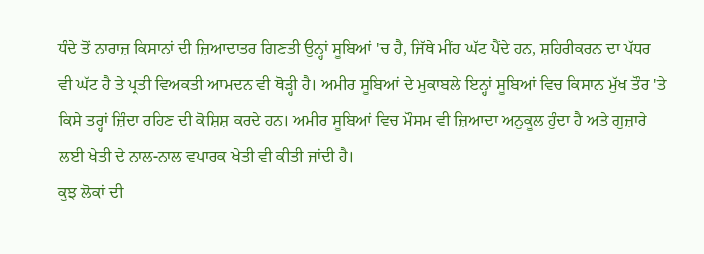ਧੰਦੇ ਤੋਂ ਨਾਰਾਜ਼ ਕਿਸਾਨਾਂ ਦੀ ਜ਼ਿਆਦਾਤਰ ਗਿਣਤੀ ਉਨ੍ਹਾਂ ਸੂਬਿਆਂ 'ਚ ਹੈ, ਜਿੱਥੇ ਮੀਂਹ ਘੱਟ ਪੈਂਦੇ ਹਨ, ਸ਼ਹਿਰੀਕਰਨ ਦਾ ਪੱਧਰ ਵੀ ਘੱਟ ਹੈ ਤੇ ਪ੍ਰਤੀ ਵਿਅਕਤੀ ਆਮਦਨ ਵੀ ਥੋੜ੍ਹੀ ਹੈ। ਅਮੀਰ ਸੂਬਿਆਂ ਦੇ ਮੁਕਾਬਲੇ ਇਨ੍ਹਾਂ ਸੂਬਿਆਂ ਵਿਚ ਕਿਸਾਨ ਮੁੱਖ ਤੌਰ 'ਤੇ ਕਿਸੇ ਤਰ੍ਹਾਂ ਜ਼ਿੰਦਾ ਰਹਿਣ ਦੀ ਕੋਸ਼ਿਸ਼ ਕਰਦੇ ਹਨ। ਅਮੀਰ ਸੂਬਿਆਂ ਵਿਚ ਮੌਸਮ ਵੀ ਜ਼ਿਆਦਾ ਅਨੁਕੂਲ ਹੁੰਦਾ ਹੈ ਅਤੇ ਗੁਜ਼ਾਰੇ ਲਈ ਖੇਤੀ ਦੇ ਨਾਲ-ਨਾਲ ਵਪਾਰਕ ਖੇਤੀ ਵੀ ਕੀਤੀ ਜਾਂਦੀ ਹੈ।
ਕੁਝ ਲੋਕਾਂ ਦੀ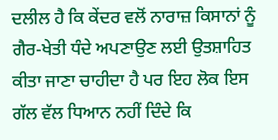ਦਲੀਲ ਹੈ ਕਿ ਕੇਂਦਰ ਵਲੋਂ ਨਾਰਾਜ਼ ਕਿਸਾਨਾਂ ਨੂੰ ਗੈਰ-ਖੇਤੀ ਧੰਦੇ ਅਪਣਾਉਣ ਲਈ ਉਤਸ਼ਾਹਿਤ ਕੀਤਾ ਜਾਣਾ ਚਾਹੀਦਾ ਹੈ ਪਰ ਇਹ ਲੋਕ ਇਸ ਗੱਲ ਵੱਲ ਧਿਆਨ ਨਹੀਂ ਦਿੰਦੇ ਕਿ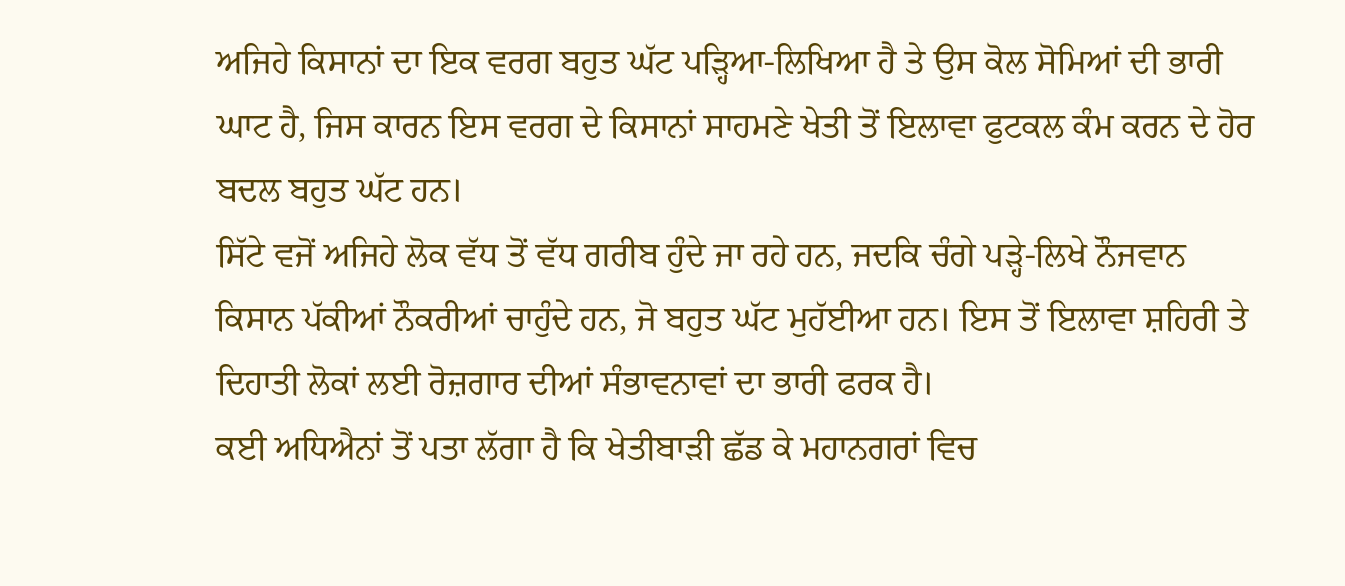ਅਜਿਹੇ ਕਿਸਾਨਾਂ ਦਾ ਇਕ ਵਰਗ ਬਹੁਤ ਘੱਟ ਪੜ੍ਹਿਆ-ਲਿਖਿਆ ਹੈ ਤੇ ਉਸ ਕੋਲ ਸੋਮਿਆਂ ਦੀ ਭਾਰੀ ਘਾਟ ਹੈ, ਜਿਸ ਕਾਰਨ ਇਸ ਵਰਗ ਦੇ ਕਿਸਾਨਾਂ ਸਾਹਮਣੇ ਖੇਤੀ ਤੋਂ ਇਲਾਵਾ ਫੁਟਕਲ ਕੰਮ ਕਰਨ ਦੇ ਹੋਰ ਬਦਲ ਬਹੁਤ ਘੱਟ ਹਨ।
ਸਿੱਟੇ ਵਜੋਂ ਅਜਿਹੇ ਲੋਕ ਵੱਧ ਤੋਂ ਵੱਧ ਗਰੀਬ ਹੁੰਦੇ ਜਾ ਰਹੇ ਹਨ, ਜਦਕਿ ਚੰਗੇ ਪੜ੍ਹੇ-ਲਿਖੇ ਨੌਜਵਾਨ ਕਿਸਾਨ ਪੱਕੀਆਂ ਨੌਕਰੀਆਂ ਚਾਹੁੰਦੇ ਹਨ, ਜੋ ਬਹੁਤ ਘੱਟ ਮੁਹੱਈਆ ਹਨ। ਇਸ ਤੋਂ ਇਲਾਵਾ ਸ਼ਹਿਰੀ ਤੇ ਦਿਹਾਤੀ ਲੋਕਾਂ ਲਈ ਰੋਜ਼ਗਾਰ ਦੀਆਂ ਸੰਭਾਵਨਾਵਾਂ ਦਾ ਭਾਰੀ ਫਰਕ ਹੈ।
ਕਈ ਅਧਿਐਨਾਂ ਤੋਂ ਪਤਾ ਲੱਗਾ ਹੈ ਕਿ ਖੇਤੀਬਾੜੀ ਛੱਡ ਕੇ ਮਹਾਨਗਰਾਂ ਵਿਚ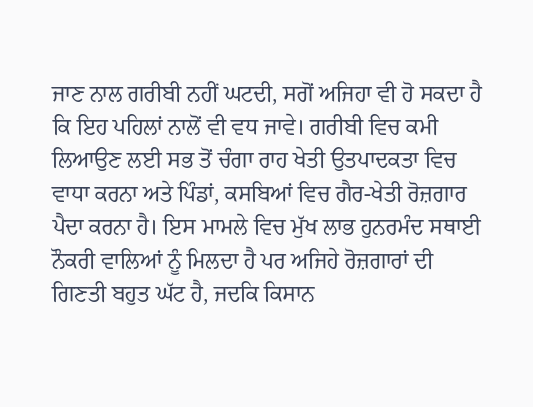ਜਾਣ ਨਾਲ ਗਰੀਬੀ ਨਹੀਂ ਘਟਦੀ, ਸਗੋਂ ਅਜਿਹਾ ਵੀ ਹੋ ਸਕਦਾ ਹੈ ਕਿ ਇਹ ਪਹਿਲਾਂ ਨਾਲੋਂ ਵੀ ਵਧ ਜਾਵੇ। ਗਰੀਬੀ ਵਿਚ ਕਮੀ ਲਿਆਉਣ ਲਈ ਸਭ ਤੋਂ ਚੰਗਾ ਰਾਹ ਖੇਤੀ ਉਤਪਾਦਕਤਾ ਵਿਚ ਵਾਧਾ ਕਰਨਾ ਅਤੇ ਪਿੰਡਾਂ, ਕਸਬਿਆਂ ਵਿਚ ਗੈਰ-ਖੇਤੀ ਰੋਜ਼ਗਾਰ ਪੈਦਾ ਕਰਨਾ ਹੈ। ਇਸ ਮਾਮਲੇ ਵਿਚ ਮੁੱਖ ਲਾਭ ਹੁਨਰਮੰਦ ਸਥਾਈ ਨੌਕਰੀ ਵਾਲਿਆਂ ਨੂੰ ਮਿਲਦਾ ਹੈ ਪਰ ਅਜਿਹੇ ਰੋਜ਼ਗਾਰਾਂ ਦੀ ਗਿਣਤੀ ਬਹੁਤ ਘੱਟ ਹੈ, ਜਦਕਿ ਕਿਸਾਨ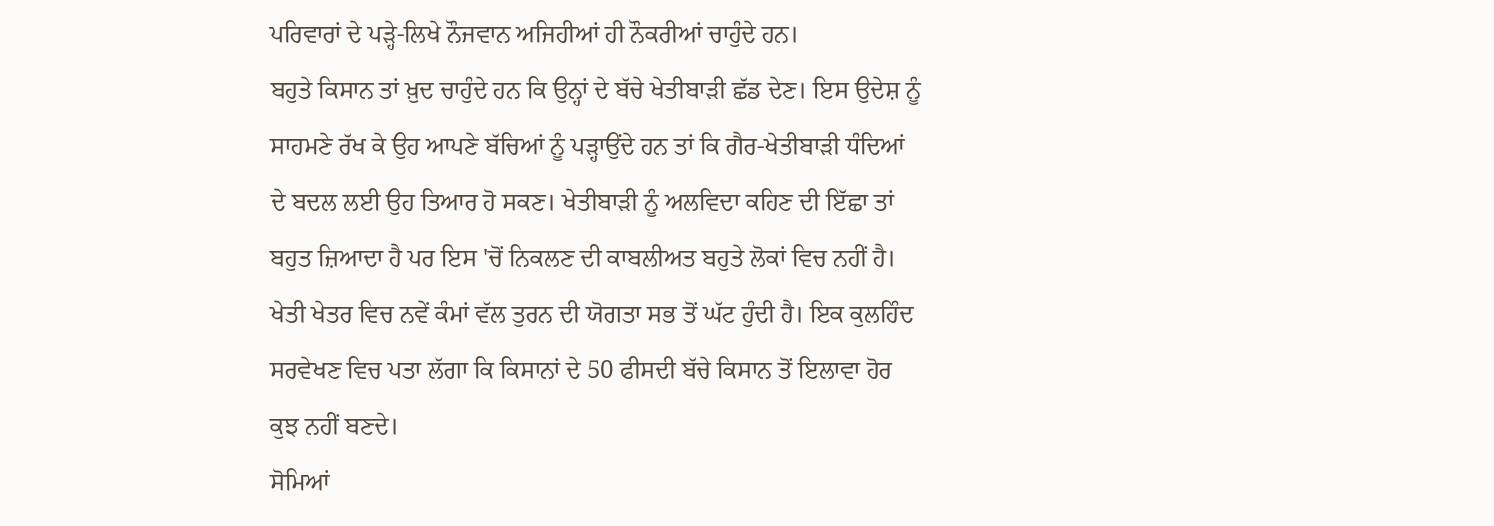ਪਰਿਵਾਰਾਂ ਦੇ ਪੜ੍ਹੇ-ਲਿਖੇ ਨੌਜਵਾਨ ਅਜਿਹੀਆਂ ਹੀ ਨੌਕਰੀਆਂ ਚਾਹੁੰਦੇ ਹਨ।
ਬਹੁਤੇ ਕਿਸਾਨ ਤਾਂ ਖ਼ੁਦ ਚਾਹੁੰਦੇ ਹਨ ਕਿ ਉਨ੍ਹਾਂ ਦੇ ਬੱਚੇ ਖੇਤੀਬਾੜੀ ਛੱਡ ਦੇਣ। ਇਸ ਉਦੇਸ਼ ਨੂੰ ਸਾਹਮਣੇ ਰੱਖ ਕੇ ਉਹ ਆਪਣੇ ਬੱਚਿਆਂ ਨੂੰ ਪੜ੍ਹਾਉਂਦੇ ਹਨ ਤਾਂ ਕਿ ਗੈਰ-ਖੇਤੀਬਾੜੀ ਧੰਦਿਆਂ ਦੇ ਬਦਲ ਲਈ ਉਹ ਤਿਆਰ ਹੋ ਸਕਣ। ਖੇਤੀਬਾੜੀ ਨੂੰ ਅਲਵਿਦਾ ਕਹਿਣ ਦੀ ਇੱਛਾ ਤਾਂ ਬਹੁਤ ਜ਼ਿਆਦਾ ਹੈ ਪਰ ਇਸ 'ਚੋਂ ਨਿਕਲਣ ਦੀ ਕਾਬਲੀਅਤ ਬਹੁਤੇ ਲੋਕਾਂ ਵਿਚ ਨਹੀਂ ਹੈ। ਖੇਤੀ ਖੇਤਰ ਵਿਚ ਨਵੇਂ ਕੰਮਾਂ ਵੱਲ ਤੁਰਨ ਦੀ ਯੋਗਤਾ ਸਭ ਤੋਂ ਘੱਟ ਹੁੰਦੀ ਹੈ। ਇਕ ਕੁਲਹਿੰਦ ਸਰਵੇਖਣ ਵਿਚ ਪਤਾ ਲੱਗਾ ਕਿ ਕਿਸਾਨਾਂ ਦੇ 50 ਫੀਸਦੀ ਬੱਚੇ ਕਿਸਾਨ ਤੋਂ ਇਲਾਵਾ ਹੋਰ ਕੁਝ ਨਹੀਂ ਬਣਦੇ।
ਸੋਮਿਆਂ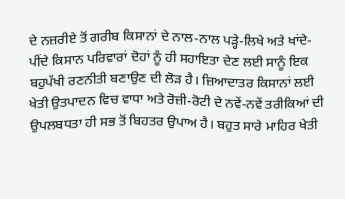ਦੇ ਨਜ਼ਰੀਏ ਤੋਂ ਗਰੀਬ ਕਿਸਾਨਾਂ ਦੇ ਨਾਲ-ਨਾਲ ਪੜ੍ਹੇ-ਲਿਖੇ ਅਤੇ ਖਾਂਦੇ-ਪੀਂਦੇ ਕਿਸਾਨ ਪਰਿਵਾਰਾਂ ਦੋਹਾਂ ਨੂੰ ਹੀ ਸਹਾਇਤਾ ਦੇਣ ਲਈ ਸਾਨੂੰ ਇਕ ਬਹੁਪੱਖੀ ਰਣਨੀਤੀ ਬਣਾਉਣ ਦੀ ਲੋੜ ਹੈ। ਜ਼ਿਆਦਾਤਰ ਕਿਸਾਨਾਂ ਲਈ ਖੇਤੀ ਉਤਪਾਦਨ ਵਿਚ ਵਾਧਾ ਅਤੇ ਰੋਜ਼ੀ-ਰੋਟੀ ਦੇ ਨਵੇਂ-ਨਵੇਂ ਤਰੀਕਿਆਂ ਦੀ ਉਪਲਬਧਤਾ ਹੀ ਸਭ ਤੋਂ ਬਿਹਤਰ ਉਪਾਅ ਹੈ। ਬਹੁਤ ਸਾਰੇ ਮਾਹਿਰ ਖੇਤੀ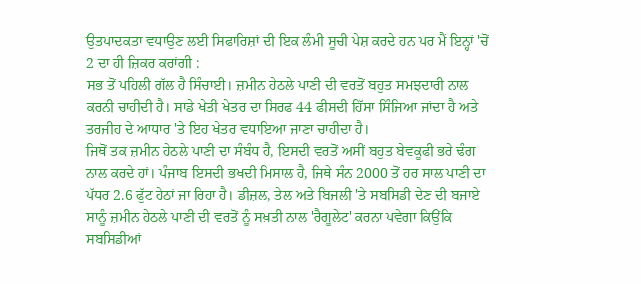ਉਤਪਾਦਕਤਾ ਵਧਾਉਣ ਲਈ ਸਿਫਾਰਿਸ਼ਾਂ ਦੀ ਇਕ ਲੰਮੀ ਸੂਚੀ ਪੇਸ਼ ਕਰਦੇ ਹਨ ਪਰ ਮੈਂ ਇਨ੍ਹਾਂ 'ਚੋਂ 2 ਦਾ ਹੀ ਜ਼ਿਕਰ ਕਰਾਂਗੀ :
ਸਭ ਤੋਂ ਪਹਿਲੀ ਗੱਲ ਹੈ ਸਿੰਚਾਈ। ਜ਼ਮੀਨ ਹੇਠਲੇ ਪਾਣੀ ਦੀ ਵਰਤੋਂ ਬਹੁਤ ਸਮਝਦਾਰੀ ਨਾਲ ਕਰਨੀ ਚਾਹੀਦੀ ਹੈ। ਸਾਡੇ ਖੇਤੀ ਖੇਤਰ ਦਾ ਸਿਰਫ 44 ਫੀਸਦੀ ਹਿੱਸਾ ਸਿੰਜਿਆ ਜਾਂਦਾ ਹੈ ਅਤੇ ਤਰਜੀਹ ਦੇ ਆਧਾਰ 'ਤੇ ਇਹ ਖੇਤਰ ਵਧਾਇਆ ਜਾਣਾ ਚਾਹੀਦਾ ਹੈ।
ਜਿਥੋਂ ਤਕ ਜ਼ਮੀਨ ਹੇਠਲੇ ਪਾਣੀ ਦਾ ਸੰਬੰਧ ਹੈ, ਇਸਦੀ ਵਰਤੋਂ ਅਸੀਂ ਬਹੁਤ ਬੇਵਕੂਫੀ ਭਰੇ ਢੰਗ ਨਾਲ ਕਰਦੇ ਹਾਂ। ਪੰਜਾਬ ਇਸਦੀ ਭਖਦੀ ਮਿਸਾਲ ਹੈ, ਜਿਥੇ ਸੰਨ 2000 ਤੋਂ ਹਰ ਸਾਲ ਪਾਣੀ ਦਾ ਪੱਧਰ 2.6 ਫੁੱਟ ਹੇਠਾਂ ਜਾ ਰਿਹਾ ਹੈ। ਡੀਜ਼ਲ, ਤੇਲ ਅਤੇ ਬਿਜਲੀ 'ਤੇ ਸਬਸਿਡੀ ਦੇਣ ਦੀ ਬਜਾਏ ਸਾਨੂੰ ਜ਼ਮੀਨ ਹੇਠਲੇ ਪਾਣੀ ਦੀ ਵਰਤੋਂ ਨੂੰ ਸਖ਼ਤੀ ਨਾਲ 'ਰੈਗੂਲੇਟ' ਕਰਨਾ ਪਵੇਗਾ ਕਿਉਂਕਿ ਸਬਸਿਡੀਆਂ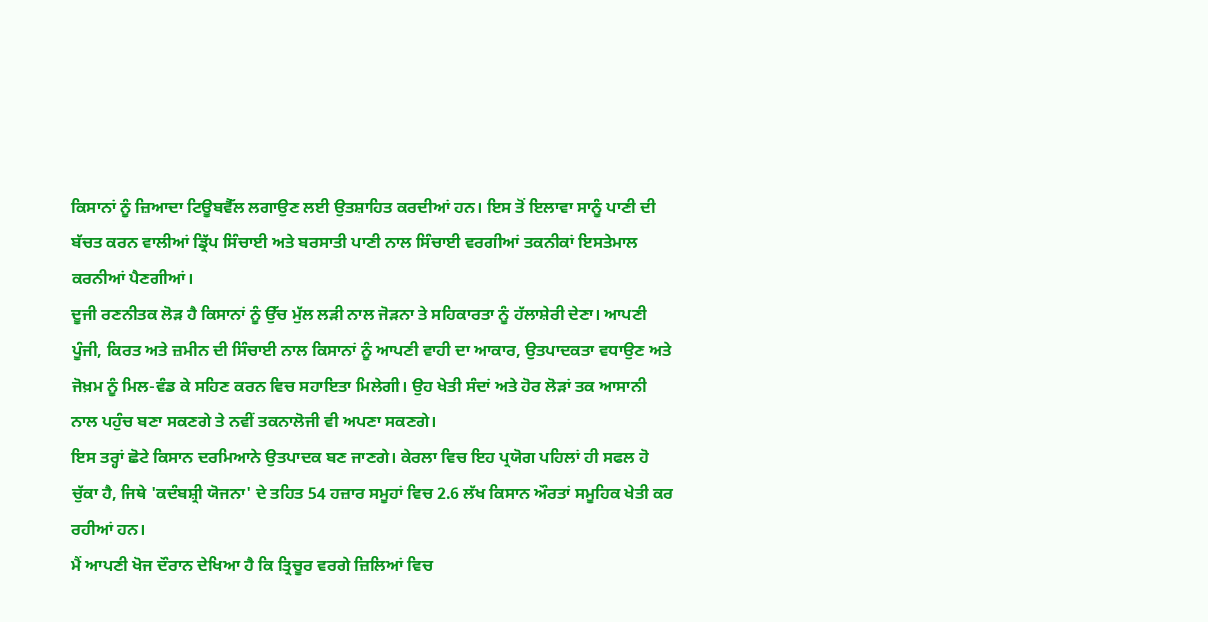ਕਿਸਾਨਾਂ ਨੂੰ ਜ਼ਿਆਦਾ ਟਿਊਬਵੈੱਲ ਲਗਾਉਣ ਲਈ ਉਤਸ਼ਾਹਿਤ ਕਰਦੀਆਂ ਹਨ। ਇਸ ਤੋਂ ਇਲਾਵਾ ਸਾਨੂੰ ਪਾਣੀ ਦੀ ਬੱਚਤ ਕਰਨ ਵਾਲੀਆਂ ਡ੍ਰਿੱਪ ਸਿੰਚਾਈ ਅਤੇ ਬਰਸਾਤੀ ਪਾਣੀ ਨਾਲ ਸਿੰਚਾਈ ਵਰਗੀਆਂ ਤਕਨੀਕਾਂ ਇਸਤੇਮਾਲ ਕਰਨੀਆਂ ਪੈਣਗੀਆਂ।
ਦੂਜੀ ਰਣਨੀਤਕ ਲੋੜ ਹੈ ਕਿਸਾਨਾਂ ਨੂੰ ਉੱਚ ਮੁੱਲ ਲੜੀ ਨਾਲ ਜੋੜਨਾ ਤੇ ਸਹਿਕਾਰਤਾ ਨੂੰ ਹੱਲਾਸ਼ੇਰੀ ਦੇਣਾ। ਆਪਣੀ ਪੂੰਜੀ, ਕਿਰਤ ਅਤੇ ਜ਼ਮੀਨ ਦੀ ਸਿੰਚਾਈ ਨਾਲ ਕਿਸਾਨਾਂ ਨੂੰ ਆਪਣੀ ਵਾਹੀ ਦਾ ਆਕਾਰ, ਉਤਪਾਦਕਤਾ ਵਧਾਉਣ ਅਤੇ ਜੋਖ਼ਮ ਨੂੰ ਮਿਲ-ਵੰਡ ਕੇ ਸਹਿਣ ਕਰਨ ਵਿਚ ਸਹਾਇਤਾ ਮਿਲੇਗੀ। ਉਹ ਖੇਤੀ ਸੰਦਾਂ ਅਤੇ ਹੋਰ ਲੋੜਾਂ ਤਕ ਆਸਾਨੀ ਨਾਲ ਪਹੁੰਚ ਬਣਾ ਸਕਣਗੇ ਤੇ ਨਵੀਂ ਤਕਨਾਲੋਜੀ ਵੀ ਅਪਣਾ ਸਕਣਗੇ।
ਇਸ ਤਰ੍ਹਾਂ ਛੋਟੇ ਕਿਸਾਨ ਦਰਮਿਆਨੇ ਉਤਪਾਦਕ ਬਣ ਜਾਣਗੇ। ਕੇਰਲਾ ਵਿਚ ਇਹ ਪ੍ਰਯੋਗ ਪਹਿਲਾਂ ਹੀ ਸਫਲ ਹੋ ਚੁੱਕਾ ਹੈ, ਜਿਥੇ 'ਕਦੰਬਸ਼੍ਰੀ ਯੋਜਨਾ' ਦੇ ਤਹਿਤ 54 ਹਜ਼ਾਰ ਸਮੂਹਾਂ ਵਿਚ 2.6 ਲੱਖ ਕਿਸਾਨ ਔਰਤਾਂ ਸਮੂਹਿਕ ਖੇਤੀ ਕਰ ਰਹੀਆਂ ਹਨ।
ਮੈਂ ਆਪਣੀ ਖੋਜ ਦੌਰਾਨ ਦੇਖਿਆ ਹੈ ਕਿ ਤ੍ਰਿਚੂਰ ਵਰਗੇ ਜ਼ਿਲਿਆਂ ਵਿਚ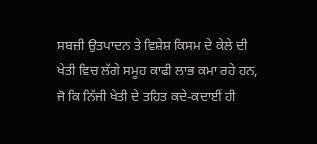ਸਬਜ਼ੀ ਉਤਪਾਦਨ ਤੇ ਵਿਸ਼ੇਸ਼ ਕਿਸਮ ਦੇ ਕੇਲੇ ਦੀ ਖੇਤੀ ਵਿਚ ਲੱਗੇ ਸਮੂਹ ਕਾਫੀ ਲਾਭ ਕਮਾ ਰਹੇ ਹਨ, ਜੋ ਕਿ ਨਿੱਜੀ ਖੇਤੀ ਦੇ ਤਹਿਤ ਕਦੇ-ਕਦਾਈਂ ਹੀ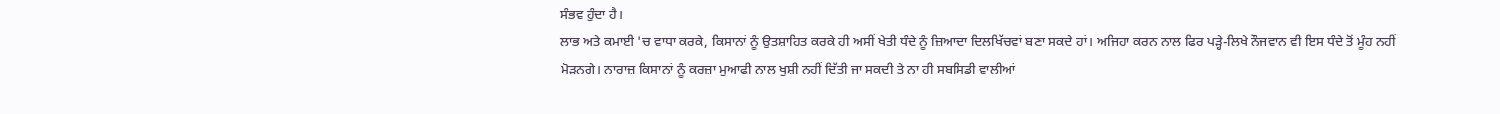ਸੰਭਵ ਹੁੰਦਾ ਹੈ।
ਲਾਭ ਅਤੇ ਕਮਾਈ 'ਚ ਵਾਧਾ ਕਰਕੇ, ਕਿਸਾਨਾਂ ਨੂੰ ਉਤਸ਼ਾਹਿਤ ਕਰਕੇ ਹੀ ਅਸੀਂ ਖੇਤੀ ਧੰਦੇ ਨੂੰ ਜ਼ਿਆਦਾ ਦਿਲਖਿੱਚਵਾਂ ਬਣਾ ਸਕਦੇ ਹਾਂ। ਅਜਿਹਾ ਕਰਨ ਨਾਲ ਫਿਰ ਪੜ੍ਹੇ-ਲਿਖੇ ਨੌਜਵਾਨ ਵੀ ਇਸ ਧੰਦੇ ਤੋਂ ਮੂੰਹ ਨਹੀਂ ਮੋੜਨਗੇ। ਨਾਰਾਜ਼ ਕਿਸਾਨਾਂ ਨੂੰ ਕਰਜ਼ਾ ਮੁਆਫੀ ਨਾਲ ਖੁਸ਼ੀ ਨਹੀਂ ਦਿੱਤੀ ਜਾ ਸਕਦੀ ਤੇ ਨਾ ਹੀ ਸਬਸਿਡੀ ਵਾਲੀਆਂ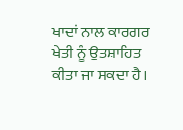ਖਾਦਾਂ ਨਾਲ ਕਾਰਗਰ ਖੇਤੀ ਨੂੰ ਉਤਸ਼ਾਹਿਤ ਕੀਤਾ ਜਾ ਸਕਦਾ ਹੈ।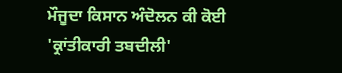ਮੌਜੂਦਾ ਕਿਸਾਨ ਅੰਦੋਲਨ ਕੀ ਕੋਈ 'ਕ੍ਰਾਂਤੀਕਾਰੀ ਤਬਦੀਲੀ'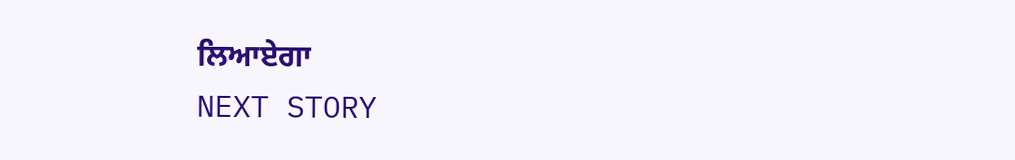ਲਿਆਏਗਾ
NEXT STORY